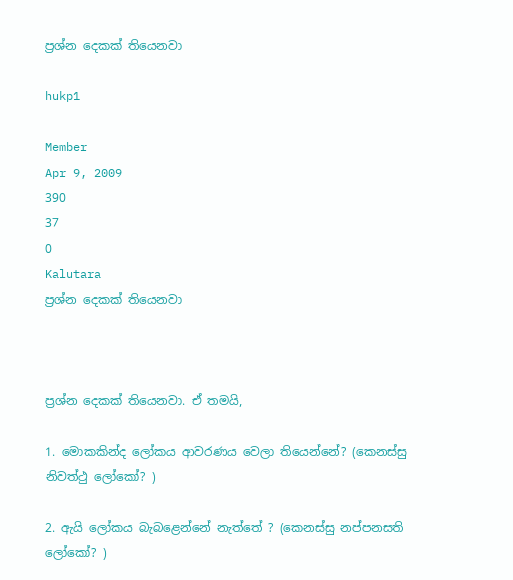ප්‍රශ්න දෙකක් තියෙනවා

hukp1

Member
Apr 9, 2009
390
37
0
Kalutara
ප්‍රශ්න දෙකක් තියෙනවා



ප්‍රශ්න දෙකක් තියෙනවා. ඒ තමයි,

1. මොකකින්ද ලෝකය ආවරණය වෙලා තියෙන්නේ? (කෙනස්සු නිවත්ථු ලෝකෝ? )

2. ඇයි ලෝකය බැබළෙන්නේ නැත්තේ ? (කෙනස්සු නප්පනසති ලෝකෝ? )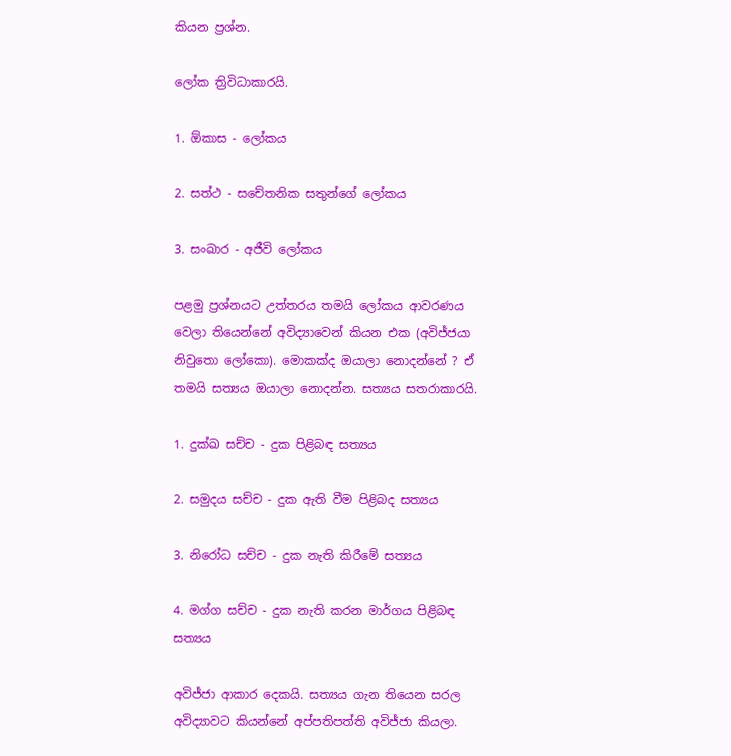කියන ප්‍රශ්න.

ලෝක ත්‍රිවිධාකාරයි.

1. ඕකාස - ලෝකය

2. සත්ථ - සචේතනික සතුන්ගේ ලෝකය

3. සංඛාර - අජීවි ලෝකය

පළමු ප්‍රශ්නයට උත්තරය තමයි ලෝකය ආවරණය වෙලා තියෙන්නේ අවිද්‍යාවෙන් කියන එක (අවිජ්ජයා නිවුතො ලෝකො). මොකක්ද ඔයාලා නොදන්නේ ? ඒ තමයි සත්‍යය ඔයාලා නොදන්න. සත්‍යය සතරාකාරයි.

1. දුක්ඛ සච්ච - දුක පිළිබඳ සත්‍යය

2. සමුදය සච්ච - දුක ඇති වීම පිළිබද සත්‍යය

3. නිරෝධ සච්ච - දුක නැති කිරීමේ සත්‍යය

4. මග්ග සච්ච - දුක නැති කරන මාර්ගය පිළිබඳ සත්‍යය

අවිජ්ජා ආකාර දෙකයි. සත්‍යය ගැන තියෙන සරල අවිද්‍යාවට කි‍යන්නේ අප්පතිපත්ති අවිජ්ජා කියලා.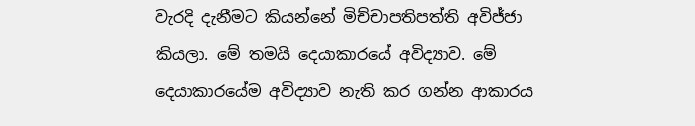වැරදි දැනීමට කියන්නේ මිච්චාපතිපත්ති අවිජ්ජා කියලා. මේ තමයි දෙයාකාරයේ අවිද්‍යාව. මේ දෙයාකාරයේම අවිද්‍යාව නැති කර ගන්න ආකාරය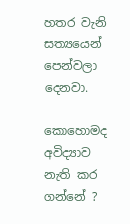හතර වැනි සත්‍යයෙන් පෙන්වලා දෙනවා.

කොහොමද අවිද්‍යාව නැති කර ගන්නේ ?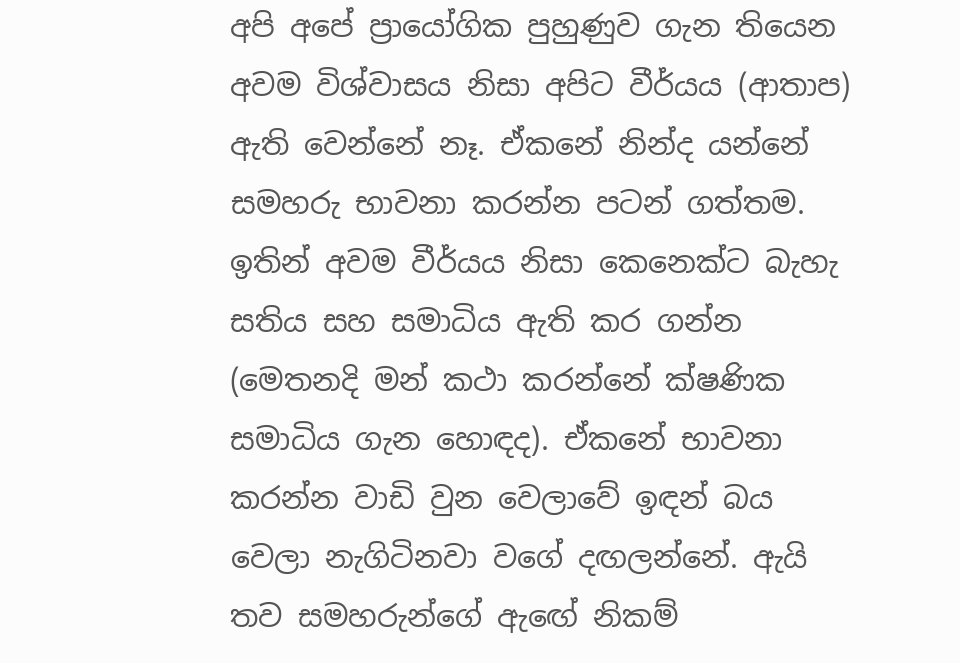අපි අපේ ප්‍රායෝගික පුහුණුව ගැන තියෙන අවම විශ්වාසය නිසා අපිට වීර්යය (ආතාප) ඇති වෙන්නේ නෑ. ඒකනේ නින්ද යන්නේ සමහරු භාවනා කරන්න පටන් ගත්තම. ඉතින් අවම වීර්යය නිසා කෙනෙක්ට බැහැ සතිය සහ සමාධිය ඇති කර ගන්න (මෙතනදි මන් කථා කරන්නේ ක්ෂණික සමාධිය ගැන හොඳද). ඒකනේ භාවනා කරන්න වාඩි වුන වෙලාවේ ඉඳන් බය වෙලා නැගිටිනවා වගේ දඟලන්නේ. ඇයි තව සමහරුන්ගේ ඇ‍ඟේ නිකම්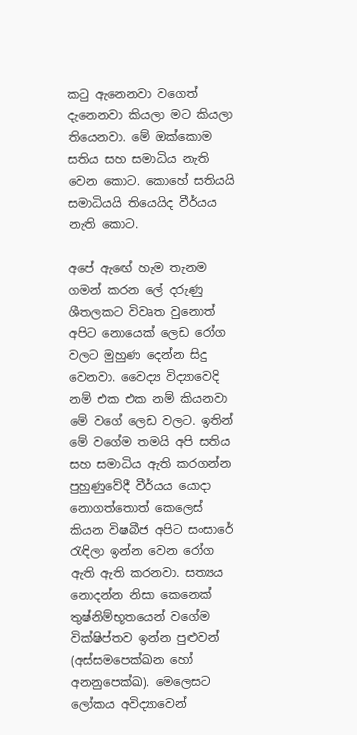කටු ඇනෙනවා වගෙත් දැනෙනවා කියලා මට කියලා තියෙනවා. මේ ඔක්කොම සතිය සහ සමාධිය නැති වෙන කොට. කොහේ සතියයි සමාධියයි තියෙයිද වීර්යය නැති කොට.

අපේ ඇ‍ඟේ හැම තැනම ගමන් කරන ලේ දරුණු ශීතලකට විවෘත වුනොත් අපිට නොයෙක් ලෙඩ රෝග වලට මුහුණ දෙන්න සිදු වෙනවා. වෛද්‍ය විද්‍යාවෙදි නම් එක එක නම් කියනවා මේ වගේ ලෙඩ වලට. ඉතින් මේ වගේම තමයි අපි සතිය සහ සමාධිය ඇති කරගන්න පුහුණුවේදී වීර්යය යොදා නොගත්තොත් කෙලෙස් කියන විෂබීජ අපිට සංසාරේ රැඳිලා ඉන්න වෙන රෝග ඇති ඇති කරනවා. සත්‍යය නොදන්න නිසා කෙනෙක් තුෂ්නිම්භූතයෙන් වගේම වික්ෂිප්තව ඉන්න පුළුවන් (අස්සමපෙක්ඛන හෝ අනනුපෙක්ඛ). මෙලෙසට ලෝකය අවිද්‍යාවෙන්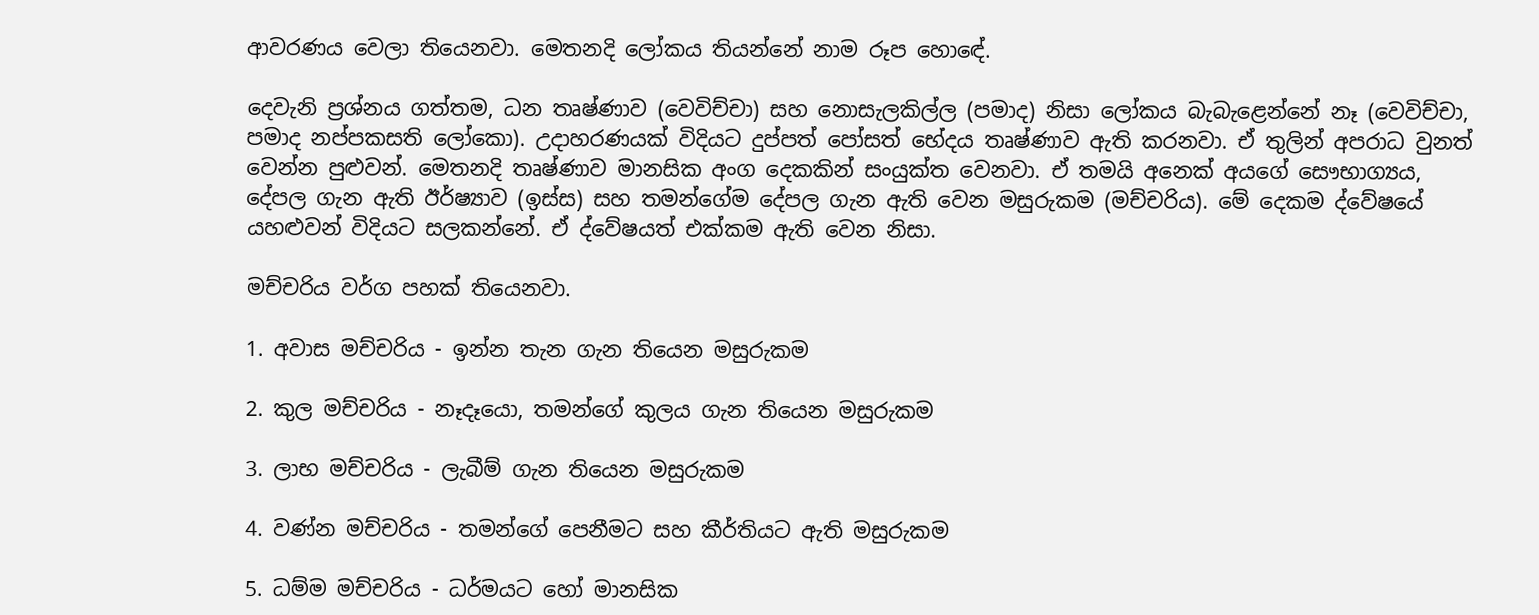ආවරණය වෙලා තියෙනවා. මෙතනදි ලෝකය තියන්නේ නාම රූප හො‍ඳේ.

දෙවැනි ප්‍රශ්නය ගත්තම, ධන තෘෂ්ණාව (වෙවිච්චා) සහ නොසැලකිල්ල (පමාද) නිසා ලෝකය බැබැළෙන්නේ නෑ (වෙවිච්චා, පමාද නප්පකසති ලෝකො). උදාහරණයක් විදියට දුප්පත් පෝසත් භේදය තෘෂ්ණාව ඇති කරනවා. ඒ තුලින් අපරාධ වුනත් වෙන්න පුළුවන්. මෙතනදි තෘෂ්ණාව මානසික අංග දෙකකින් සංයුක්ත වෙනවා. ඒ තමයි අනෙක් අයගේ සෞභාග්‍යය, දේපල ගැන ඇති ඊර්ෂ්‍යාව (ඉස්ස) සහ තමන්ගේම දේපල ගැන ඇති වෙන මසුරුකම (මච්චරිය). මේ දෙකම ද්වේෂයේ යහළුවන් විදියට සලකන්නේ. ඒ ද්වේෂයත් එක්කම ඇති වෙන නිසා.

මච්චරිය වර්ග පහක් තියෙනවා.

1. අවාස මච්චරිය - ඉන්න තැන ගැන තියෙන මසුරුකම

2. කුල මච්චරිය - නෑදෑයො, තමන්ගේ කුලය ගැන තියෙන මසුරුකම

3. ලාභ මච්චරිය - ලැබීම් ගැන තියෙන මසුරුකම

4. වණ්න මච්චරිය - තමන්ගේ පෙනීමට සහ කීර්තියට ඇති මසුරුකම

5. ධම්ම මච්චරිය - ධර්මයට හෝ මානසික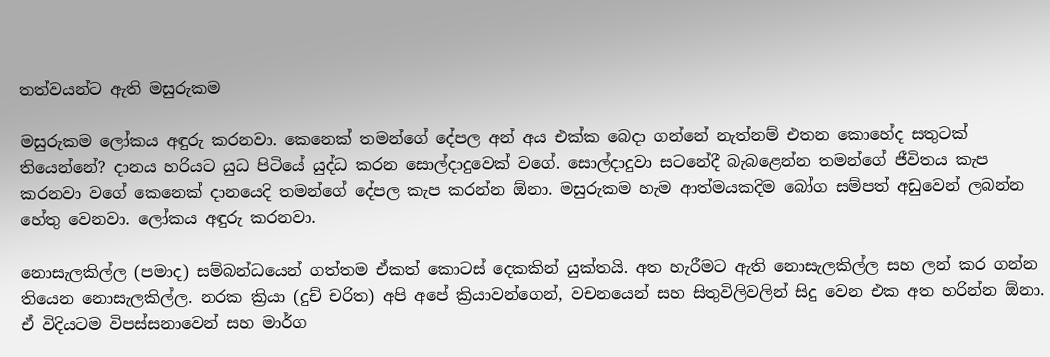තත්වයන්ට ඇති මසුරුකම

මසුරුකම ලෝකය අඳුරු කරනවා. කෙනෙක් තමන්ගේ දේපල අන් අය එක්ක බෙදා ගන්නේ නැත්නම් එතන කොහේද සතුටක් තියෙන්නේ? දානය හරියට යුධ පිටියේ යුද්ධ කරන සොල්දාදුවෙක් වගේ. සොල්දාදුවා සටනේදී බැබළෙන්න තමන්ගේ ජීවිතය කැප කරනවා වගේ කෙනෙක් දානයෙදි තමන්ගේ දේපල කැප කරන්න ඕනා. මසුරුකම හැම ආත්මයකදිම බෝග සම්පත් අඩුවෙන් ලබන්න හේතු වෙනවා. ලෝකය අඳුරු කරනවා.

නොසැලකිල්ල (පමාද) සම්බන්ධයෙන් ගත්තම ඒකත් කොටස් දෙකකින් යුක්තයි. අත හැරීමට ඇති නොසැලකිල්ල සහ ලන් කර ගන්න තියෙන නොසැලකිල්ල. නරක ක්‍රියා (දුච් චරිත) අපි අපේ ක්‍රියාවන්ගෙන්, වචනයෙන් සහ සිතුවිලිවලින් සිදු වෙන එක අත හරින්න ඕනා. ඒ විදියටම විපස්සනාවෙන් සහ මාර්ග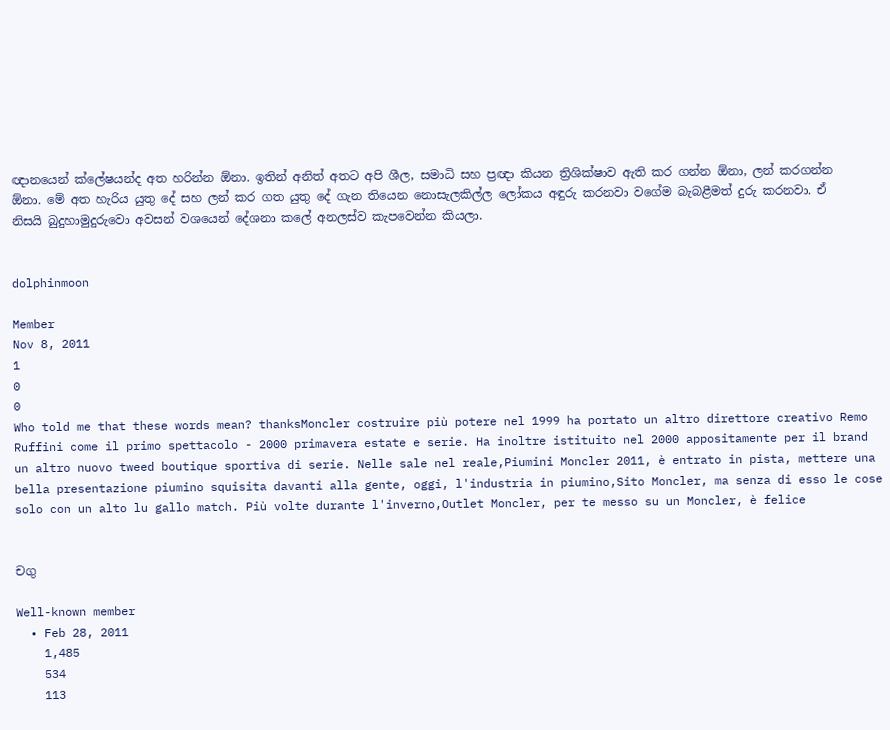ඥානයෙන් ‍ක්ලේෂයන්ද අත හරින්න ඕනා. ඉතින් අනිත් අතට අපි ශීල, සමාධි සහ ප්‍රඥා කියන ත්‍රිශික්ෂාව ඇති කර ගන්න ඕනා, ලන් කරගන්න ඕනා. මේ අත හැරිය යුතු දේ සහ ලන් කර ගත යුතු දේ ගැන තියෙන නොසැලකිල්ල ලෝකය අඳුරු කරනවා වගේම බැබළීමත් දුරු කරනවා. ඒ නිසයි බුදුහාමුදුරුවො අවසන් වශයෙන් දේශනා කලේ අනලස්ව කැපවෙන්න කියලා.


dolphinmoon

Member
Nov 8, 2011
1
0
0
Who told me that these words mean? thanksMoncler costruire più potere nel 1999 ha portato un altro direttore creativo Remo Ruffini come il primo spettacolo - 2000 primavera estate e serie. Ha inoltre istituito nel 2000 appositamente per il brand un altro nuovo tweed boutique sportiva di serie. Nelle sale nel reale,Piumini Moncler 2011, è entrato in pista, mettere una bella presentazione piumino squisita davanti alla gente, oggi, l'industria in piumino,Sito Moncler, ma senza di esso le cose solo con un alto lu gallo match. Più volte durante l'inverno,Outlet Moncler, per te messo su un Moncler, è felice


චගු

Well-known member
  • Feb 28, 2011
    1,485
    534
    113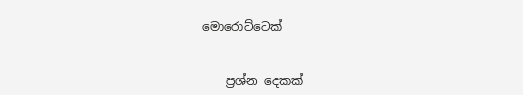මොරොට්ටෙක්


    ප්‍රශ්න දෙකක්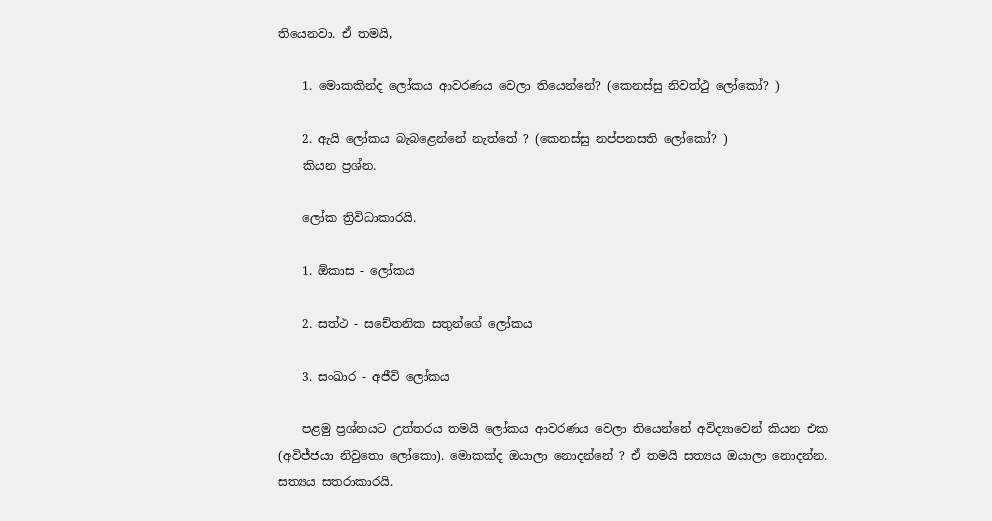තියෙනවා. ඒ තමයි,

    1. මොකකින්ද ලෝකය ආවරණය වෙලා තියෙන්නේ? (කෙනස්සු නිවත්ථු ලෝකෝ? )

    2. ඇයි ලෝකය බැබළෙන්නේ නැත්තේ ? (කෙනස්සු නප්පනසති ලෝකෝ? )
    කියන ප්‍රශ්න.

    ලෝක ත්‍රිවිධාකාරයි.

    1. ඕකාස - ලෝකය

    2. සත්ථ - සචේතනික සතුන්ගේ ලෝකය

    3. සංඛාර - අජීවි ලෝකය

    පළමු ප්‍රශ්නයට උත්තරය තමයි ලෝකය ආවරණය වෙලා තියෙන්නේ අවිද්‍යාවෙන් කියන එක (අවිජ්ජයා නිවුතො ලෝකො). මොකක්ද ඔයාලා නොදන්නේ ? ඒ තමයි සත්‍යය ඔයාලා නොදන්න. සත්‍යය සතරාකාරයි.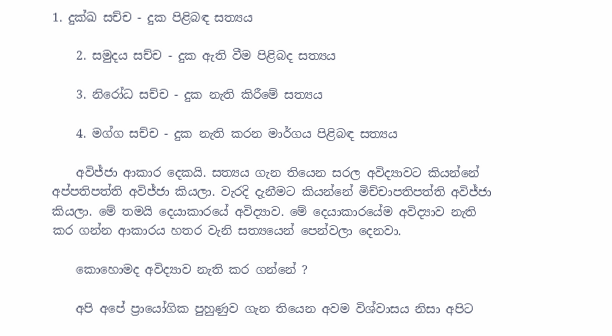1. දුක්ඛ සච්ච - දුක පිළිබඳ සත්‍යය

    2. සමුදය සච්ච - දුක ඇති වීම පිළිබද සත්‍යය

    3. නිරෝධ සච්ච - දුක නැති කිරීමේ සත්‍යය

    4. මග්ග සච්ච - දුක නැති කරන මාර්ගය පිළිබඳ සත්‍යය

    අවිජ්ජා ආකාර දෙකයි. සත්‍යය ගැන තියෙන සරල අවිද්‍යාවට කි‍යන්නේ අප්පතිපත්ති අවිජ්ජා කියලා. වැරදි දැනීමට කියන්නේ මිච්චාපතිපත්ති අවිජ්ජා කියලා. මේ තමයි දෙයාකාරයේ අවිද්‍යාව. මේ දෙයාකාරයේම අවිද්‍යාව නැති කර ගන්න ආකාරය හතර වැනි සත්‍යයෙන් පෙන්වලා දෙනවා.

    කොහොමද අවිද්‍යාව නැති කර ගන්නේ ?

    අපි අපේ ප්‍රායෝගික පුහුණුව ගැන තියෙන අවම විශ්වාසය නිසා අපිට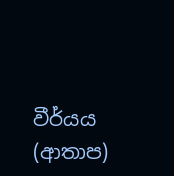වීර්යය (ආතාප)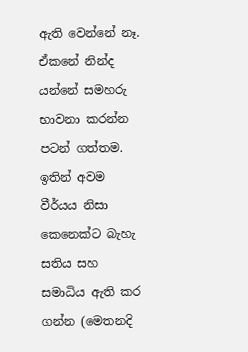ඇති වෙන්නේ නෑ. ඒකනේ නින්ද යන්නේ සමහරු භාවනා කරන්න පටන් ගත්තම. ඉතින් අවම වීර්යය නිසා කෙනෙක්ට බැහැ සතිය සහ සමාධිය ඇති කර ගන්න (මෙතනදි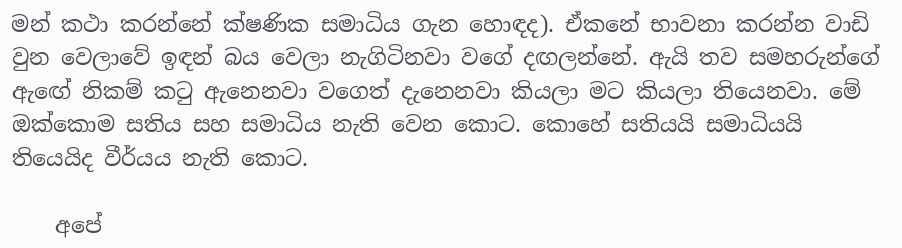මන් කථා කරන්නේ ක්ෂණික සමාධිය ගැන හොඳද). ඒකනේ භාවනා කරන්න වාඩි වුන වෙලාවේ ඉඳන් බය වෙලා නැගිටිනවා වගේ දඟලන්නේ. ඇයි තව සමහරුන්ගේ ඇ‍ඟේ නිකම් කටු ඇනෙනවා වගෙත් දැනෙනවා කියලා මට කියලා තියෙනවා. මේ ඔක්කොම සතිය සහ සමාධිය නැති වෙන කොට. කොහේ සතියයි සමාධියයි තියෙයිද වීර්යය නැති කොට.

    අපේ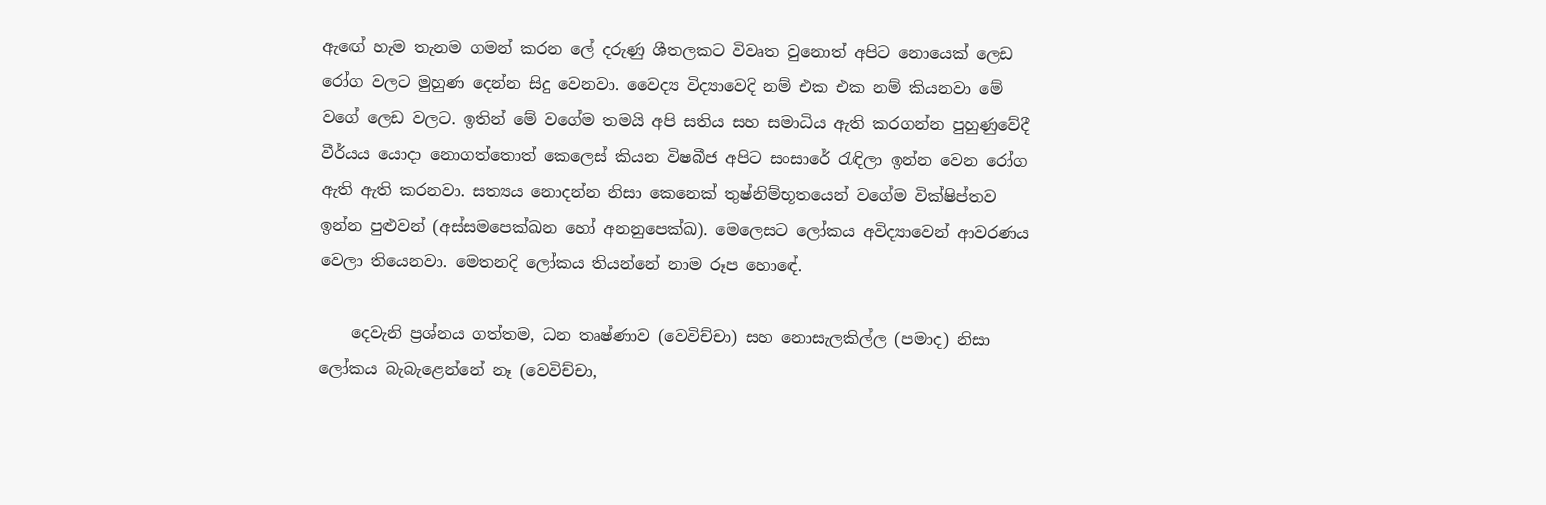ඇ‍ඟේ හැම තැනම ගමන් කරන ලේ දරුණු ශීතලකට විවෘත වුනොත් අපිට නොයෙක් ලෙඩ රෝග වලට මුහුණ දෙන්න සිදු වෙනවා. වෛද්‍ය විද්‍යාවෙදි නම් එක එක නම් කියනවා මේ වගේ ලෙඩ වලට. ඉතින් මේ වගේම තමයි අපි සතිය සහ සමාධිය ඇති කරගන්න පුහුණුවේදී වීර්යය යොදා නොගත්තොත් කෙලෙස් කියන විෂබීජ අපිට සංසාරේ රැඳිලා ඉන්න වෙන රෝග ඇති ඇති කරනවා. සත්‍යය නොදන්න නිසා කෙනෙක් තුෂ්නිම්භූතයෙන් වගේම වික්ෂිප්තව ඉන්න පුළුවන් (අස්සමපෙක්ඛන හෝ අනනුපෙක්ඛ). මෙලෙසට ලෝකය අවිද්‍යාවෙන් ආවරණය වෙලා තියෙනවා. මෙතනදි ලෝකය තියන්නේ නාම රූප හො‍ඳේ.

    දෙවැනි ප්‍රශ්නය ගත්තම, ධන තෘෂ්ණාව (වෙවිච්චා) සහ නොසැලකිල්ල (පමාද) නිසා ලෝකය බැබැළෙන්නේ නෑ (වෙවිච්චා,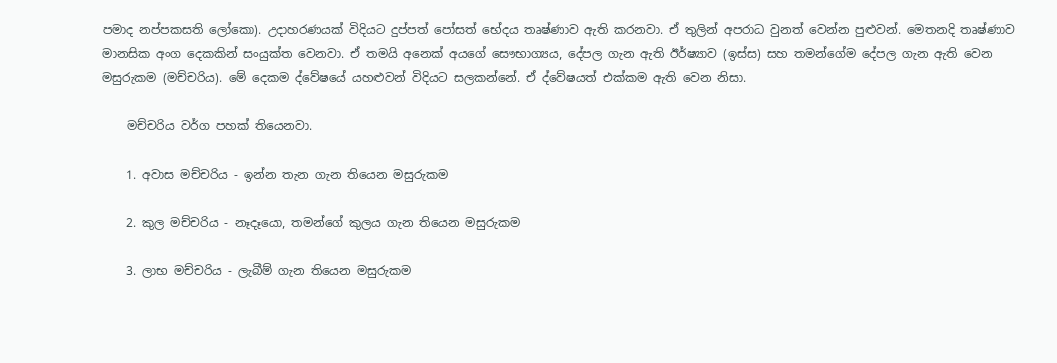පමාද නප්පකසති ලෝකො). උදාහරණයක් විදියට දුප්පත් පෝසත් භේදය තෘෂ්ණාව ඇති කරනවා. ඒ තුලින් අපරාධ වුනත් වෙන්න පුළුවන්. මෙතනදි තෘෂ්ණාව මානසික අංග දෙකකින් සංයුක්ත වෙනවා. ඒ තමයි අනෙක් අයගේ සෞභාග්‍යය, දේපල ගැන ඇති ඊර්ෂ්‍යාව (ඉස්ස) සහ තමන්ගේම දේපල ගැන ඇති වෙන මසුරුකම (මච්චරිය). මේ දෙකම ද්වේෂයේ යහළුවන් විදියට සලකන්නේ. ඒ ද්වේෂයත් එක්කම ඇති වෙන නිසා.

    මච්චරිය වර්ග පහක් තියෙනවා.

    1. අවාස මච්චරිය - ඉන්න තැන ගැන තියෙන මසුරුකම

    2. කුල මච්චරිය - නෑදෑයො, තමන්ගේ කුලය ගැන තියෙන මසුරුකම

    3. ලාභ මච්චරිය - ලැබීම් ගැන තියෙන මසුරුකම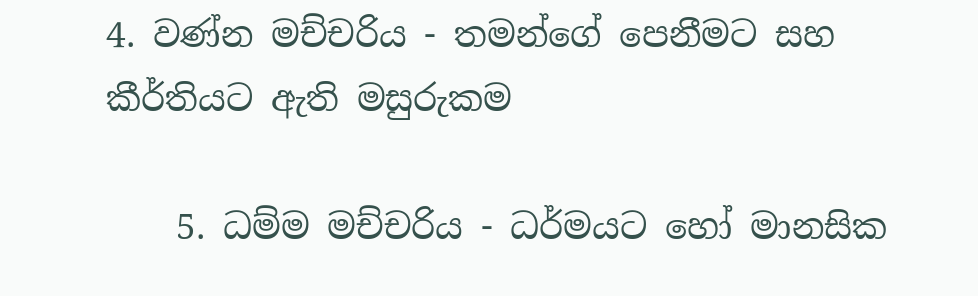4. වණ්න මච්චරිය - තමන්ගේ පෙනීමට සහ කීර්තියට ඇති මසුරුකම

    5. ධම්ම මච්චරිය - ධර්මයට හෝ මානසික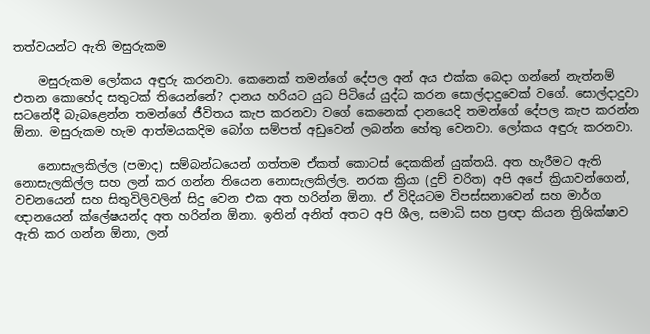තත්වයන්ට ඇති මසුරුකම

    මසුරුකම ලෝකය අඳුරු කරනවා. කෙනෙක් තමන්ගේ දේපල අන් අය එක්ක බෙදා ගන්නේ නැත්නම් එතන කොහේද සතුටක් තියෙන්නේ? දානය හරියට යුධ පිටියේ යුද්ධ කරන සොල්දාදුවෙක් වගේ. සොල්දාදුවා සටනේදී බැබළෙන්න තමන්ගේ ජීවිතය කැප කරනවා වගේ කෙනෙක් දානයෙදි තමන්ගේ දේපල කැප කරන්න ඕනා. මසුරුකම හැම ආත්මයකදිම බෝග සම්පත් අඩුවෙන් ලබන්න හේතු වෙනවා. ලෝකය අඳුරු කරනවා.

    නොසැලකිල්ල (පමාද) සම්බන්ධයෙන් ගත්තම ඒකත් කොටස් දෙකකින් යුක්තයි. අත හැරීමට ඇති නොසැලකිල්ල සහ ලන් කර ගන්න තියෙන නොසැලකිල්ල. නරක ක්‍රියා (දුච් චරිත) අපි අපේ ක්‍රියාවන්ගෙන්, වචනයෙන් සහ සිතුවිලිවලින් සිදු වෙන එක අත හරින්න ඕනා. ඒ විදියටම විපස්සනාවෙන් සහ මාර්ග ඥානයෙන් ‍ක්ලේෂයන්ද අත හරින්න ඕනා. ඉතින් අනිත් අතට අපි ශීල, සමාධි සහ ප්‍රඥා කියන ත්‍රිශික්ෂාව ඇති කර ගන්න ඕනා, ලන්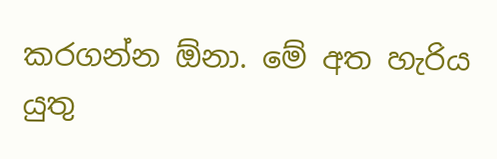කරගන්න ඕනා. මේ අත හැරිය යුතු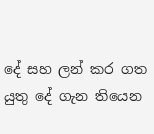දේ සහ ලන් කර ගත යුතු දේ ගැන තියෙන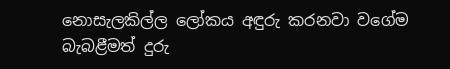නොසැලකිල්ල ලෝකය අඳුරු කරනවා වගේම බැබළීමත් දුරු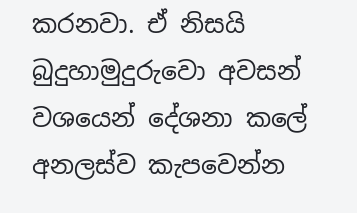කරනවා. ඒ නිසයි බුදුහාමුදුරුවො අවසන් වශයෙන් දේශනා කලේ අනලස්ව කැපවෙන්න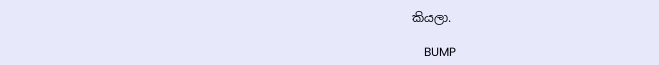කියලා.

    BUMP